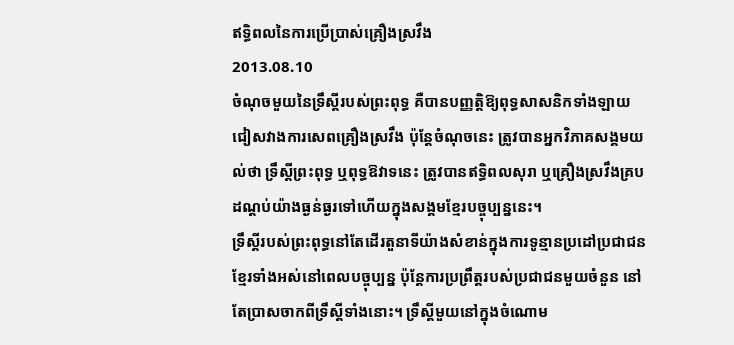ឥទ្ធិពលនៃការប្រើប្រាស់គ្រឿងស្រវឹង
2013.08.10
ចំណុចមួយនៃទ្រឹស្ដីរបស់ព្រះពុទ្ធ គឺបានបញ្ញត្តិឱ្យពុទ្ធសាសនិកទាំងឡាយ ជៀសវាងការសេពគ្រឿងស្រវឹង ប៉ុន្តែចំណុចនេះ ត្រូវបានអ្នកវិភាគសង្គមយល់ថា ទ្រឹស្ដីព្រះពុទ្ធ ឬពុទ្ធឱវាទនេះ ត្រូវបានឥទ្ធិពលសុរា ឬគ្រឿងស្រវឹងគ្របដណ្ដប់យ៉ាងធ្ងន់ធ្ងរទៅហើយក្នុងសង្គមខ្មែរបច្ចុប្បន្ននេះ។
ទ្រឹស្ដីរបស់ព្រះពុទ្ធនៅតែដើរតួនាទីយ៉ាងសំខាន់ក្នុងការទូន្មានប្រដៅប្រជាជនខ្មែរទាំងអស់នៅពេលបច្ចុប្បន្ន ប៉ុន្តែការប្រព្រឹត្តរបស់ប្រជាជនមួយចំនួន នៅតែប្រាសចាកពីទ្រឹស្ដីទាំងនោះ។ ទ្រឹស្ដីមួយនៅក្នុងចំណោម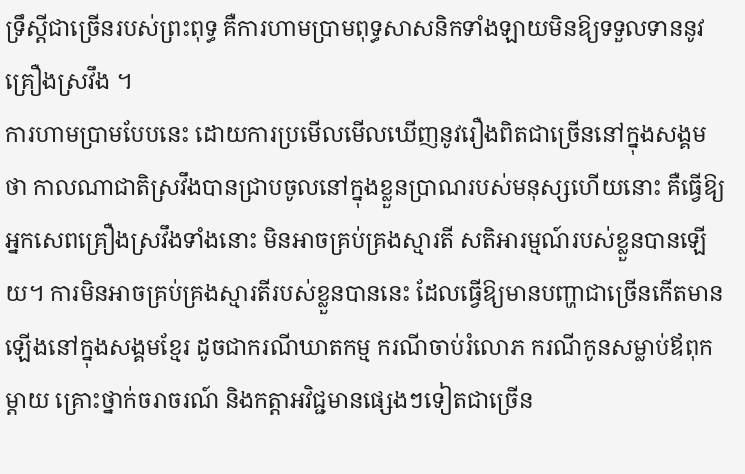ទ្រឹស្ដីជាច្រើនរបស់ព្រះពុទ្ធ គឺការហាមប្រាមពុទ្ធសាសនិកទាំងឡាយមិនឱ្យទទួលទាននូវគ្រឿងស្រវឹង ។
ការហាមប្រាមបែបនេះ ដោយការប្រមើលមើលឃើញនូវរឿងពិតជាច្រើននៅក្នុងសង្គមថា កាលណាជាតិស្រវឹងបានជ្រាបចូលនៅក្នុងខ្លួនប្រាណរបស់មនុស្សហើយនោះ គឺធ្វើឱ្យអ្នកសេពគ្រឿងស្រវឹងទាំងនោះ មិនអាចគ្រប់គ្រងស្មារតី សតិអារម្មណ៍របស់ខ្លួនបានឡើយ។ ការមិនអាចគ្រប់គ្រងស្មារតីរបស់ខ្លួនបាននេះ ដែលធ្វើឱ្យមានបញ្ហាជាច្រើនកើតមានឡើងនៅក្នុងសង្គមខ្មែរ ដូចជាករណីឃាតកម្ម ករណីចាប់រំលោភ ករណីកូនសម្លាប់ឪពុកម្តាយ គ្រោះថ្នាក់ចរាចរណ៍ និងកត្តាអវិជ្ជមានផ្សេងៗទៀតជាច្រើន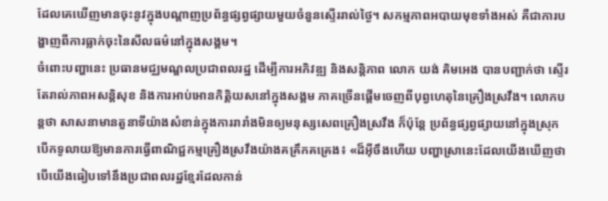ដែលគេឃើញមានចុះនូវក្នុងបណ្ដាញប្រព័ន្ធផ្សព្វផ្សាយមួយចំនួនស្ទើររាល់ថ្ងៃ។ សកម្មភាពអបាយមុខទាំងអស់ គឺជាការបង្ហាញពីការធ្លាក់ចុះនៃសីលធម៌នៅក្នុងសង្គម។
ចំពោះបញ្ហានេះ ប្រធានមជ្ឈមណ្ឌលប្រជាពលរដ្ឋ ដើម្បីការអភិវឌ្ឍ និងសន្តិភាព លោក យង់ គិមអេង បានបញ្ជាក់ថា ស្ទើរតែរាល់ភាពអសន្តិសុខ និងការអាប់អោនកិត្តិយសនៅក្នុងសង្គម ភាគច្រើនផ្ដើមចេញពីបុព្វហេតុនៃគ្រឿងស្រវឹង។ លោកបន្តថា សាសនាមានតួនាទីយ៉ាងសំខាន់ក្នុងការរារាំងមិនឲ្យមនុស្សសេពគ្រឿងស្រវឹង ក៏ប៉ុន្តែ ប្រព័ន្ធផ្សព្វផ្សាយនៅក្នុងស្រុកបើកទូលាយឱ្យមានការធ្វើពាណិជ្ជកម្មគ្រឿងស្រវឹងយ៉ាងគគ្រឹកគគ្រេង៖ «ដ៏អ៊ីចឹងហើយ បញ្ហាស្រានេះដែលយើងឃើញថា បើយើងធៀបទៅនឹងប្រជាពលរដ្ឋខ្មែរដែលកាន់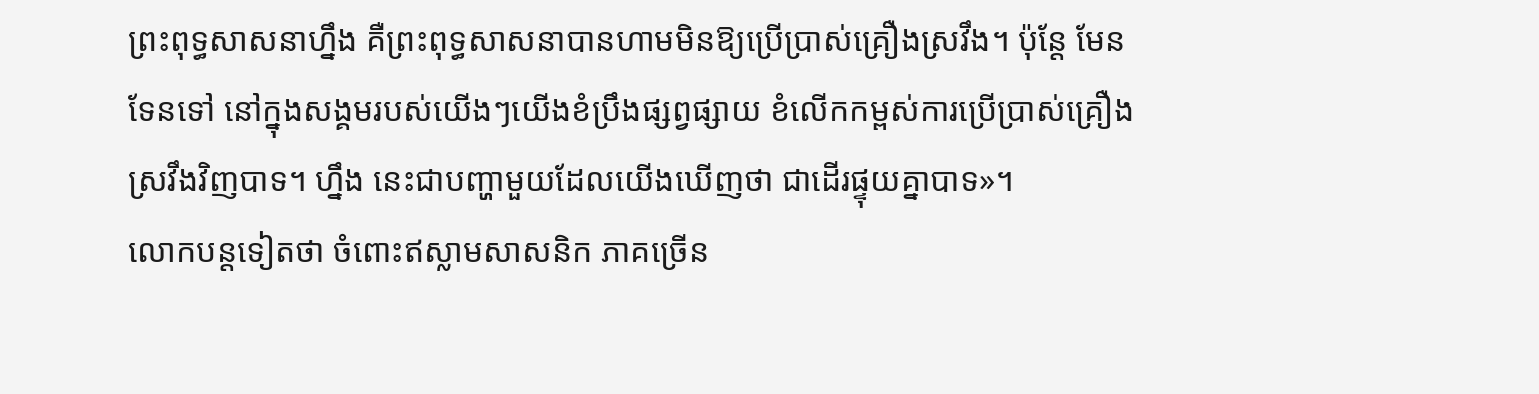ព្រះពុទ្ធសាសនាហ្នឹង គឺព្រះពុទ្ធសាសនាបានហាមមិនឱ្យប្រើប្រាស់គ្រឿងស្រវឹង។ ប៉ុន្តែ មែនទែនទៅ នៅក្នុងសង្គមរបស់យើងៗយើងខំប្រឹងផ្សព្វផ្សាយ ខំលើកកម្ពស់ការប្រើប្រាស់គ្រឿងស្រវឹងវិញបាទ។ ហ្នឹង នេះជាបញ្ហាមួយដែលយើងឃើញថា ជាដើរផ្ទុយគ្នាបាទ»។
លោកបន្តទៀតថា ចំពោះឥស្លាមសាសនិក ភាគច្រើន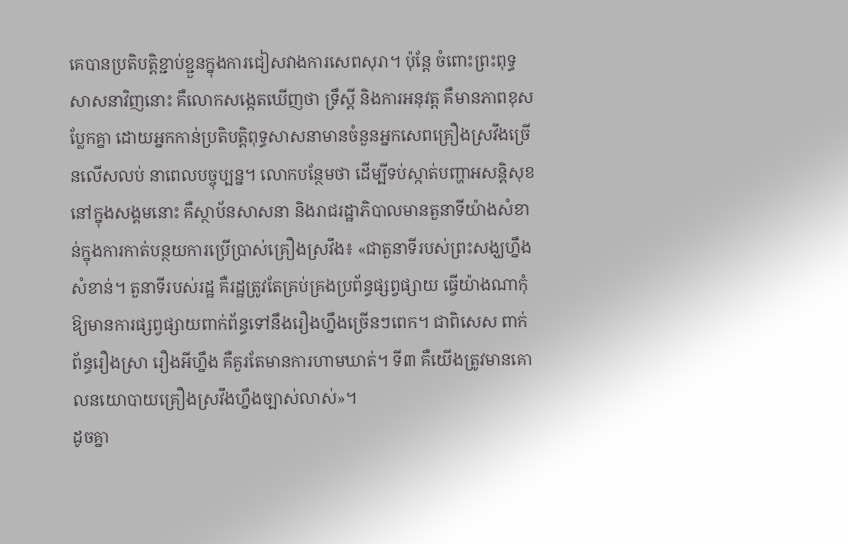គេបានប្រតិបត្តិខ្ជាប់ខ្ជួនក្នុងការជៀសវាងការសេពសុរា។ ប៉ុន្តែ ចំពោះព្រះពុទ្ធសាសនាវិញនោះ គឺលោកសង្កេតឃើញថា ទ្រឹស្ដី និងការអនុវត្ត គឺមានភាពខុសប្លែកគ្នា ដោយអ្នកកាន់ប្រតិបត្តិពុទ្ធសាសនាមានចំនួនអ្នកសេពគ្រឿងស្រវឹងច្រើនលើសលប់ នាពេលបច្ចុប្បន្ន។ លោកបន្ថែមថា ដើម្បីទប់ស្កាត់បញ្ហាអសន្តិសុខនៅក្នុងសង្គមនោះ គឺស្ថាប័នសាសនា និងរាជរដ្ឋាភិបាលមានតួនាទីយ៉ាងសំខាន់ក្នុងការកាត់បន្ថយការប្រើប្រាស់គ្រឿងស្រវឹង៖ «ជាតួនាទីរបស់ព្រះសង្ឃហ្នឹងសំខាន់។ តួនាទីរបស់រដ្ឋ គឺរដ្ឋត្រូវតែគ្រប់គ្រងប្រព័ន្ធផ្សព្វផ្សាយ ធ្វើយ៉ាងណាកុំឱ្យមានការផ្សព្វផ្សាយពាក់ព័ន្ធទៅនឹងរឿងហ្នឹងច្រើនៗពេក។ ជាពិសេស ពាក់ព័ន្ធរឿងស្រា រឿងអីហ្នឹង គឺគួរតែមានការហាមឃាត់។ ទី៣ គឺយើងត្រូវមានគោលនយោបាយគ្រឿងស្រវឹងហ្នឹងច្បាស់លាស់»។
ដូចគ្នា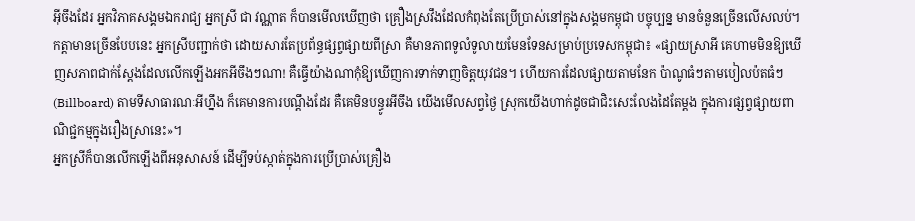អ៊ីចឹងដែរ អ្នកវិភាគសង្គមឯករាជ្យ អ្នកស្រី ជា វណ្ណាត ក៏បានមើលឃើញថា គ្រឿងស្រវឹងដែលកំពុងតែប្រើប្រាស់នៅក្នុងសង្គមកម្ពុជា បច្ចុប្បន្ន មានចំនួនច្រើនលើសលប់។ កត្តាមានច្រើនបែបនេះ អ្នកស្រីបញ្ជាក់ថា ដោយសារតែប្រព័ន្ធផ្សព្វផ្សាយពីស្រា គឺមានភាពទូលំទូលាយមែនទែនសម្រាប់ប្រទេសកម្ពុជា៖ «ផ្សាយស្រាអី គេហាមមិនឱ្យឃើញសភាពជាក់ស្តែងដែលលើកឡើងអកអីចឹងៗណា! គឺធ្វើយ៉ាងណាកុំឱ្យឃើញការទាក់ទាញចិត្តយុវជន។ ហើយការដែលផ្សាយតាមនែក ប៉ាណូធំៗតាមបៀលប៉តធំៗ (Billboard) តាមទីសាធារណៈអីហ្នឹង ក៏គេមានការបណ្ដឹងដែរ គឺគេមិនបន្ធូរអីចឹង យើងមើលសព្វថ្ងៃ ស្រុកយើងហាក់ដូចជាជិះសេះលែងដៃតែម្តង ក្នុងការផ្សព្វផ្សាយពាណិជ្ជកម្មក្នុងរឿងស្រានេះ»។
អ្នកស្រីក៏បានលើកឡើងពីអនុសាសន៍ ដើម្បីទប់ស្កាត់ក្នុងការប្រើប្រាស់គ្រឿង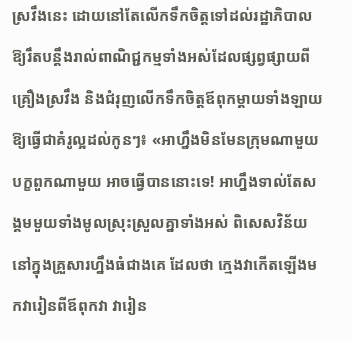ស្រវឹងនេះ ដោយនៅតែលើកទឹកចិត្តទៅដល់រដ្ឋាភិបាល ឱ្យរឹតបន្តឹងរាល់ពាណិជ្ជកម្មទាំងអស់ដែលផ្សព្វផ្សាយពីគ្រឿងស្រវឹង និងជំរុញលើកទឹកចិត្តឪពុកម្តាយទាំងឡាយឱ្យធ្វើជាគំរូល្អដល់កូនៗ៖ «អាហ្នឹងមិនមែនក្រុមណាមួយបក្ខពួកណាមួយ អាចធ្វើបាននោះទេ! អាហ្នឹងទាល់តែសង្គមមួយទាំងមូលស្រុះស្រួលគ្នាទាំងអស់ ពិសេសវិន័យនៅក្នុងគ្រួសារហ្នឹងធំជាងគេ ដែលថា ក្មេងវាកើតឡើងមកវារៀនពីឪពុកវា វារៀន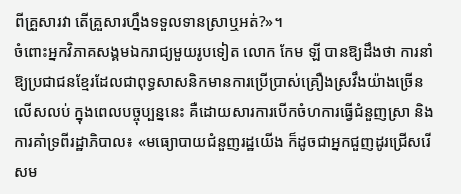ពីគ្រួសារវា តើគ្រួសារហ្នឹងទទួលទានស្រាឬអត់?»។
ចំពោះអ្នកវិភាគសង្គមឯករាជ្យមួយរូបទៀត លោក កែម ឡី បានឱ្យដឹងថា ការនាំឱ្យប្រជាជនខ្មែរដែលជាពុទ្ធសាសនិកមានការប្រើប្រាស់គ្រឿងស្រវឹងយ៉ាងច្រើនលើសលប់ ក្នុងពេលបច្ចុប្បន្ននេះ គឺដោយសារការបើកចំហការធ្វើជំនួញស្រា និងការគាំទ្រពីរដ្ឋាភិបាល៖ «មធ្យោបាយជំនួញរដ្ឋយើង ក៏ដូចជាអ្នកជួញដូរជ្រើសរើសម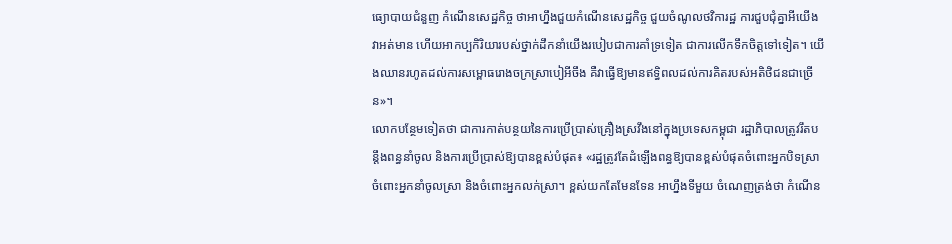ធ្យោបាយជំនួញ កំណើនសេដ្ឋកិច្ច ថាអាហ្នឹងជួយកំណើនសេដ្ឋកិច្ច ជួយចំណូលថវិការដ្ឋ ការជួបជុំគ្នាអីយើងវាអត់មាន ហើយអាកប្បកិរិយារបស់ថ្នាក់ដឹកនាំយើងរបៀបជាការគាំទ្រទៀត ជាការលើកទឹកចិត្តទៅទៀត។ យើងឈានរហូតដល់ការសម្ពោធរោងចក្រស្រាបៀអីចឹង គឺវាធ្វើឱ្យមានឥទ្ធិពលដល់ការគិតរបស់អតិថិជនជាច្រើន»។
លោកបន្ថែមទៀតថា ជាការកាត់បន្ថយនៃការប្រើប្រាស់គ្រឿងស្រវឹងនៅក្នុងប្រទេសកម្ពុជា រដ្ឋាភិបាលត្រូវរឹតបន្តឹងពន្ធនាំចូល និងការប្រើប្រាស់ឱ្យបានខ្ពស់បំផុត៖ «រដ្ឋត្រូវតែដំឡើងពន្ធឱ្យបានខ្ពស់បំផុតចំពោះអ្នកបិទស្រា ចំពោះអ្នកនាំចូលស្រា និងចំពោះអ្នកលក់ស្រា។ ខ្ពស់យកតែមែនទែន អាហ្នឹងទីមួយ ចំណេញត្រង់ថា កំណើន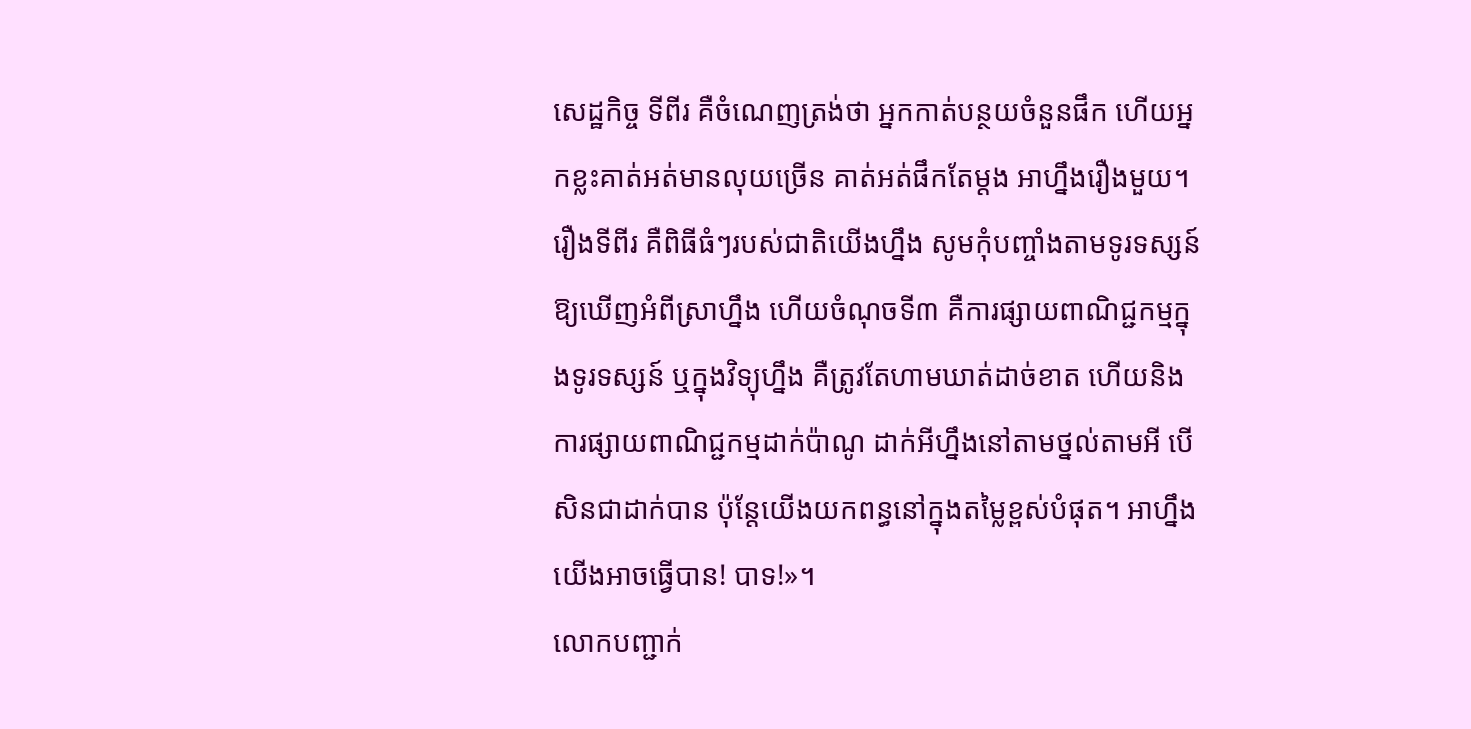សេដ្ឋកិច្ច ទីពីរ គឺចំណេញត្រង់ថា អ្នកកាត់បន្ថយចំនួនផឹក ហើយអ្នកខ្លះគាត់អត់មានលុយច្រើន គាត់អត់ផឹកតែម្តង អាហ្នឹងរឿងមួយ។ រឿងទីពីរ គឺពិធីធំៗរបស់ជាតិយើងហ្នឹង សូមកុំបញ្ចាំងតាមទូរទស្សន៍ឱ្យឃើញអំពីស្រាហ្នឹង ហើយចំណុចទី៣ គឺការផ្សាយពាណិជ្ជកម្មក្នុងទូរទស្សន៍ ឬក្នុងវិទ្យុហ្នឹង គឺត្រូវតែហាមឃាត់ដាច់ខាត ហើយនិងការផ្សាយពាណិជ្ជកម្មដាក់ប៉ាណូ ដាក់អីហ្នឹងនៅតាមថ្នល់តាមអី បើសិនជាដាក់បាន ប៉ុន្តែយើងយកពន្ធនៅក្នុងតម្លៃខ្ពស់បំផុត។ អាហ្នឹងយើងអាចធ្វើបាន! បាទ!»។
លោកបញ្ជាក់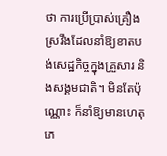ថា ការប្រើប្រាស់គ្រឿងស្រវឹងដែលនាំឱ្យខាតបង់សេដ្ឋកិច្ចក្នុងគ្រួសារ និងសង្គមជាតិ។ មិនតែប៉ុណ្ណោះ ក៏នាំឱ្យមានហេតុភេ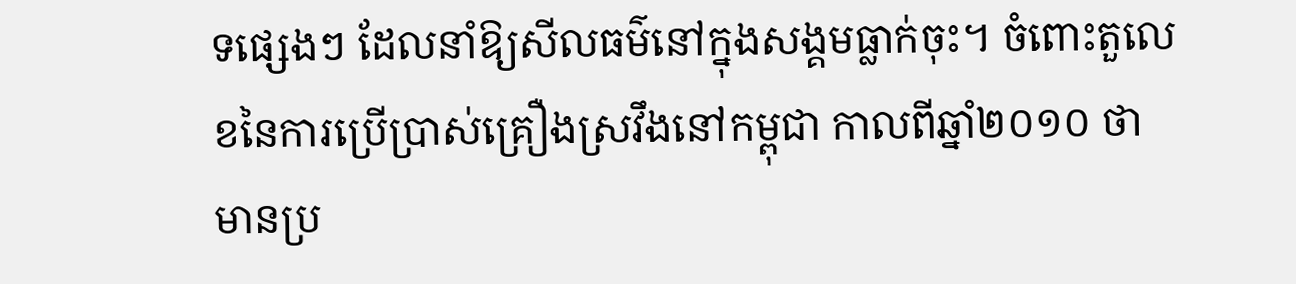ទផ្សេងៗ ដែលនាំឱ្យសីលធម៌នៅក្នុងសង្គមធ្លាក់ចុះ។ ចំពោះតួលេខនៃការប្រើប្រាស់គ្រឿងស្រវឹងនៅកម្ពុជា កាលពីឆ្នាំ២០១០ ថា មានប្រ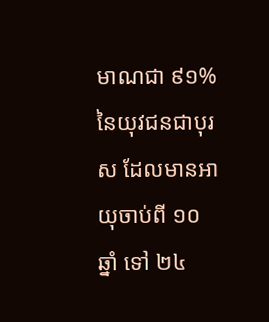មាណជា ៩១% នៃយុវជនជាបុរស ដែលមានអាយុចាប់ពី ១០ឆ្នាំ ទៅ ២៤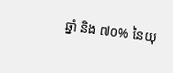ឆ្នាំ និង ៧០% នៃយុ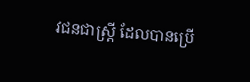វជនជាស្ត្រី ដែលបានប្រើ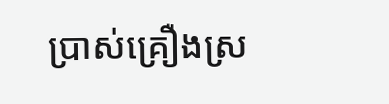ប្រាស់គ្រឿងស្រ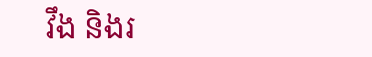វឹង និងរ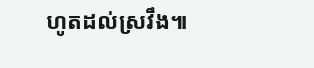ហូតដល់ស្រវឹង៕